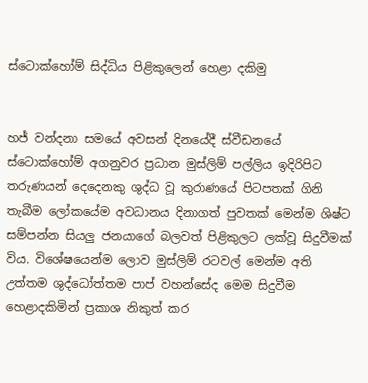ස්ටොක්හෝම් සිද්ධිය පිළිකුලෙන් හෙළා දකිමු


හජ් වන්දනා සමයේ අවසන් දිනයේදී ස්වීඩනයේ ස්ටොක්හෝම් අගනුවර ප්‍රධාන මුස්ලිම් පල්ලිය ඉදිරිපිට තරුණයන් දෙදෙනකු ශුද්ධ වූ කුරාණයේ පිටපතක් ගිනි තැබීම ලෝකයේම අවධානය දිනාගත් පුවතක් මෙන්ම ශිෂ්ට සම්පන්න සියලු ජනයාගේ බලවත් පිළිකුලට ලක්වූ සිදුවීමක් විය. විශේෂයෙන්ම ලොව මුස්ලිම් රටවල් මෙන්ම අති උත්තම ශුද්ධෝත්තම පාප් වහන්සේද මෙම සිදුවීම හෙළාදකිමින් ප්‍රකාශ නිකුත් කර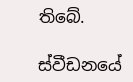තිබේ.

ස්වීඩනයේ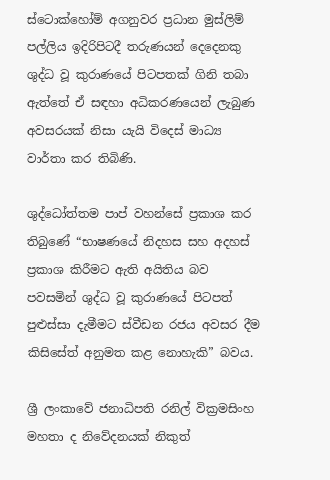ස්ටොක්හෝම් අගනුවර ප්‍රධාන මුස්ලිම් පල්ලිය ඉදිරිපිටදී තරුණයන් දෙදෙනකු ශුද්ධ වූ කුරාණයේ පිටපතක් ගිනි තබා ඇත්තේ ඒ සඳහා අධිකරණයෙන් ලැබුණ අවසරයක් නිසා යැයි විදෙස් මාධ්‍ය වාර්තා කර තිබිණි.

ශුද්ධෝත්තම පාප් වහන්සේ ප්‍රකාශ කර තිබුණේ “භාෂණයේ නිදහස සහ අදහස් ප්‍රකාශ කිරීමට ඇති අයිතිය බව පවසමින් ශුද්ධ වූ කුරාණයේ පිටපත් පුළුස්සා දැමීමට ස්වීඩන රජය අවසර දීම කිසිසේත් අනුමත කළ නොහැකි” බවය.

ශ්‍රී ලංකාවේ ජනාධිපති රනිල් වික්‍රමසිංහ මහතා ද නිවේදනයක් නිකුත්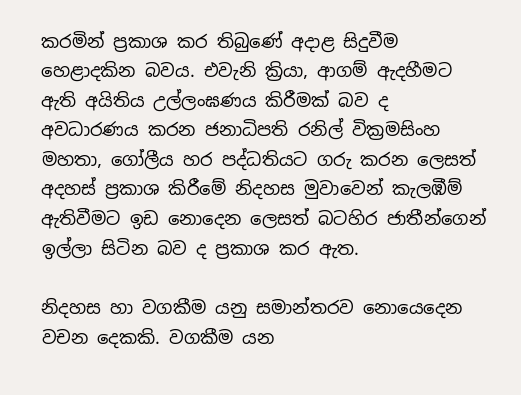කරමින් ප්‍රකාශ කර තිබුණේ අදාළ සිදුවීම හෙළාදකින බවය. එවැනි ක්‍රියා, ආගම් ඇදහීමට ඇති අයිතිය උල්ලංඝණය කිරීමක් බව ද අවධාරණය කරන ජනාධිපති රනිල් වික්‍රමසිංහ මහතා, ගෝලීය හර පද්ධතියට ගරු කරන ලෙසත් අදහස් ප්‍රකාශ කිරීමේ නිදහස මුවාවෙන් කැලඹීම් ඇතිවීමට ඉඩ නොදෙන ලෙසත් බටහිර ජාතීන්ගෙන් ඉල්ලා සිටින බව ද ප්‍රකාශ කර ඇත.

නිදහස හා වගකීම යනු සමාන්තරව නොයෙදෙන වචන දෙකකි. වගකීම යන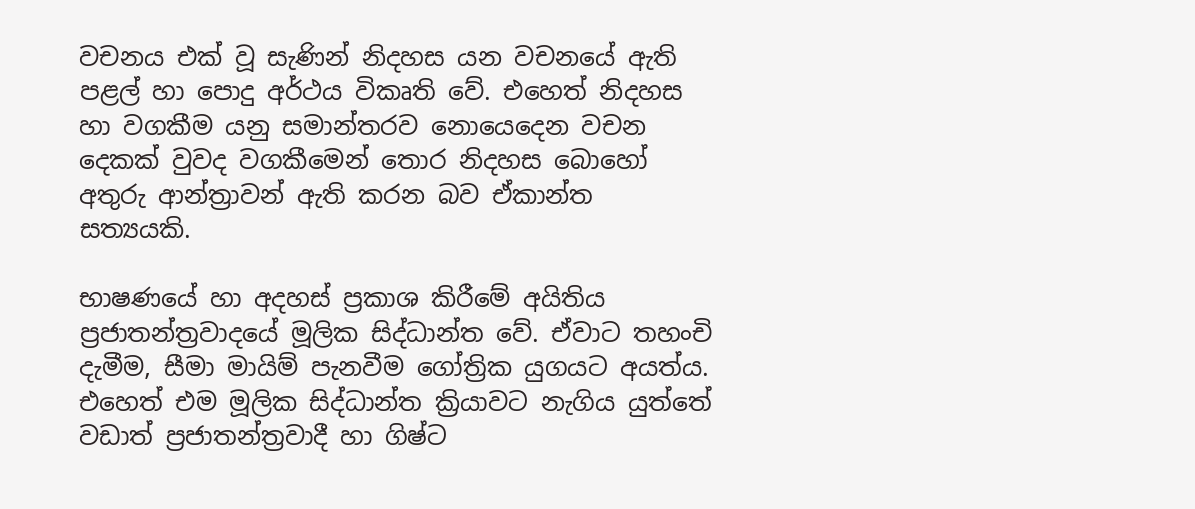වචනය එක් වූ සැණින් නිදහස යන වචනයේ ඇති පළල් හා පොදු අර්ථය විකෘති වේ. එහෙත් නිදහස හා වගකීම යනු සමාන්තරව නොයෙදෙන වචන දෙකක් වුවද වගකීමෙන් තොර නිදහස බොහෝ අතුරු ආන්ත්‍රාවන් ඇති කරන බව ඒකාන්ත සත්‍යයකි.

භාෂණයේ හා අදහස් ප්‍රකාශ කිරීමේ අයිතිය ප්‍රජාතන්ත්‍රවාදයේ මූලික සිද්ධාන්ත වේ. ඒවාට තහංචි දැමීම, සීමා මායිම් පැනවීම ගෝත්‍රික යුගයට අයත්ය. එහෙත් එම මූලික සිද්ධාන්ත ක්‍රියාවට නැගිය යුත්තේ වඩාත් ප්‍රජාතන්ත්‍රවාදී හා ගිෂ්ට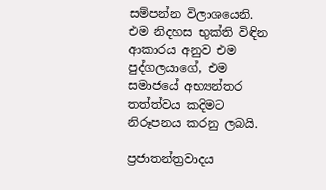සම්පන්න විලාශයෙනි. එම නිදහස භුක්ති විඳින ආකාරය අනුව එම පුද්ගලයාගේ, එම සමාජයේ අභ්‍යන්තර තත්ත්වය කදිමට නිරූපනය කරනු ලබයි.

ප්‍රජාතන්ත්‍රවාදය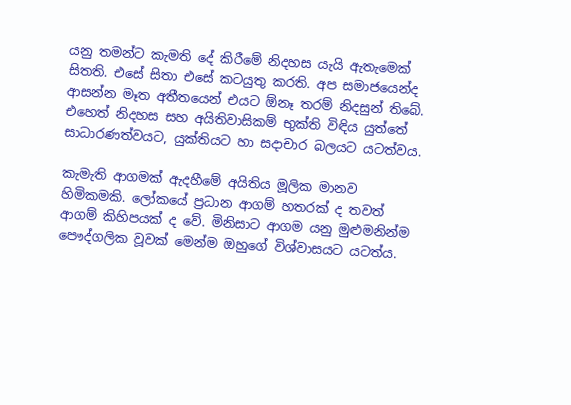යනු තමන්ට කැමති දේ කිරීමේ නිදහස යැයි ඇතැමෙක් සිතති. එසේ සිතා එසේ කටයුතු කරති. අප සමාජයෙන්ද ආසන්න මෑත අතීතයෙන් එයට ඕනෑ තරම් නිදසුන් තිබේ. එහෙත් නිදහස සහ අයිතිවාසිකම් භුක්ති විඳිය යුත්තේ සාධාරණත්වයට, යුක්තියට හා සදාචාර බලයට යටත්වය.

කැමැති ආගමක් ඇදහීමේ අයිතිය මූලික මානව හිමිකමකි. ලෝකයේ ප්‍රධාන ආගම් හතරක් ද තවත් ආගම් කිහිපයක් ද වේ. මිනිසාට ආගම යනු මුළුමනින්ම පෞද්ගලික වූවක් මෙන්ම ඔහුගේ විශ්වාසයට යටත්ය.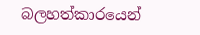බලහත්කාරයෙන්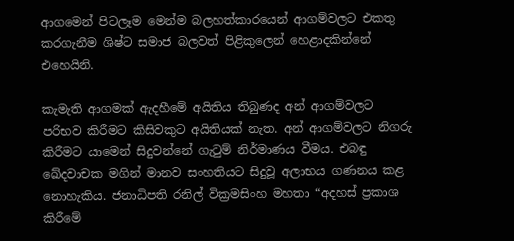ආගමෙන් පිටලෑම මෙන්ම බලහත්කාරයෙන් ආගම්වලට එකතු කරගැනීම ශිෂ්ට සමාජ බලවත් පිළිකුලෙන් හෙළාදකින්නේ එහෙයිනි.

කැමැති ආගමක් ඇදහීමේ අයිතිය තිබුණද අන් ආගම්වලට පරිභව කිරීමට කිසිවකුට අයිතියක් නැත. අන් ආගම්වලට නිගරු කිරීමට යාමෙන් සිදුවන්නේ ගැටුම් නිර්මාණය වීමය. එබඳු ඛේදවාචක මගින් මානව සංහතියට සිදුවූ අලාභය ගණනය කළ නොහැකිය. ජනාධිපති රනිල් වික්‍රමසිංහ මහතා “අදහස් ප්‍රකාශ කිරීමේ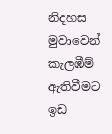නිදහස මුවාවෙන් කැලඹීම් ඇතිවීමට ඉඩ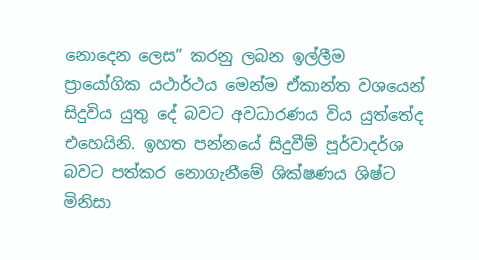නොදෙන ලෙස” කරනු ලබන ඉල්ලීම ප්‍රායෝගික යථාර්ථය මෙන්ම ඒකාන්ත වශයෙන් සිදුවිය යුතු දේ බවට අවධාරණය විය යුත්තේද එහෙයිනි. ඉහත පන්නයේ සිදුවීම් පූර්වාදර්ශ බවට පත්කර නොගැනීමේ ශික්ෂණය ශිෂ්ට මිනිසා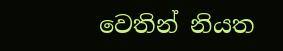වෙතින් නියත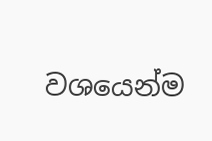වශයෙන්ම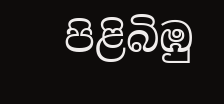පිළිබිඹු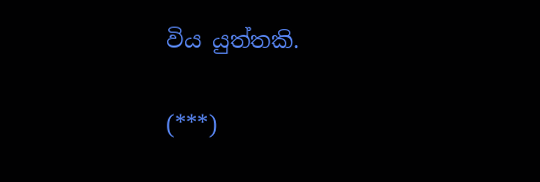විය යුත්තකි.

(***)